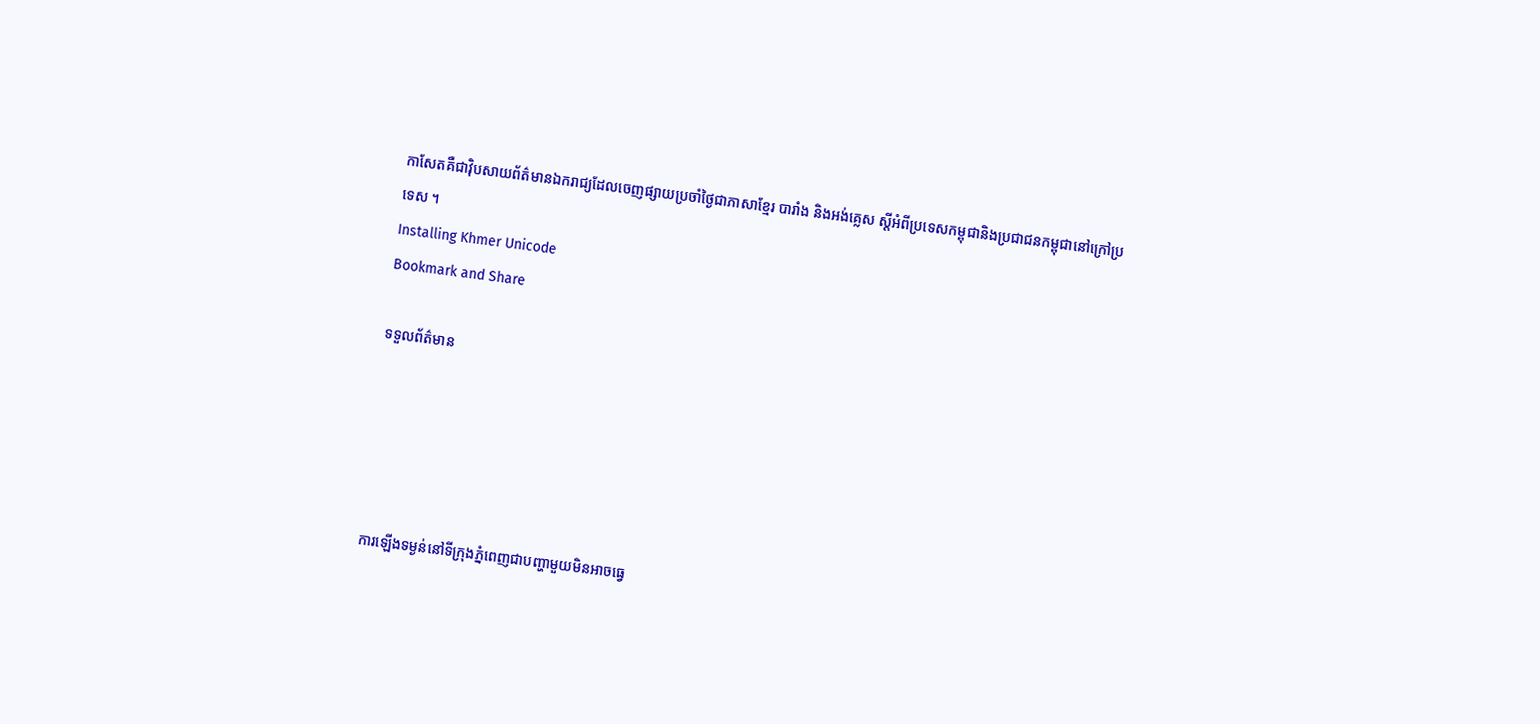កាសែតគឺជាវ៉ិបសាយព័ត៌មានឯករាជ្យដែលចេញផ្សាយប្រចាំថ្ងៃជាភាសាខ្មែរ បារាំង និងអង់គ្លេស ស្តីអំពីប្រទេសកម្ពុជានិងប្រជាជនកម្ពុជានៅក្រៅប្រទេស ។
Installing Khmer Unicode
Bookmark and Share

ទទួលព័ត៌មាន





ការឡើងទម្ងន់នៅទីក្រុងភ្នំពេញជាបញ្ហាមួយមិនអាចធ្វេ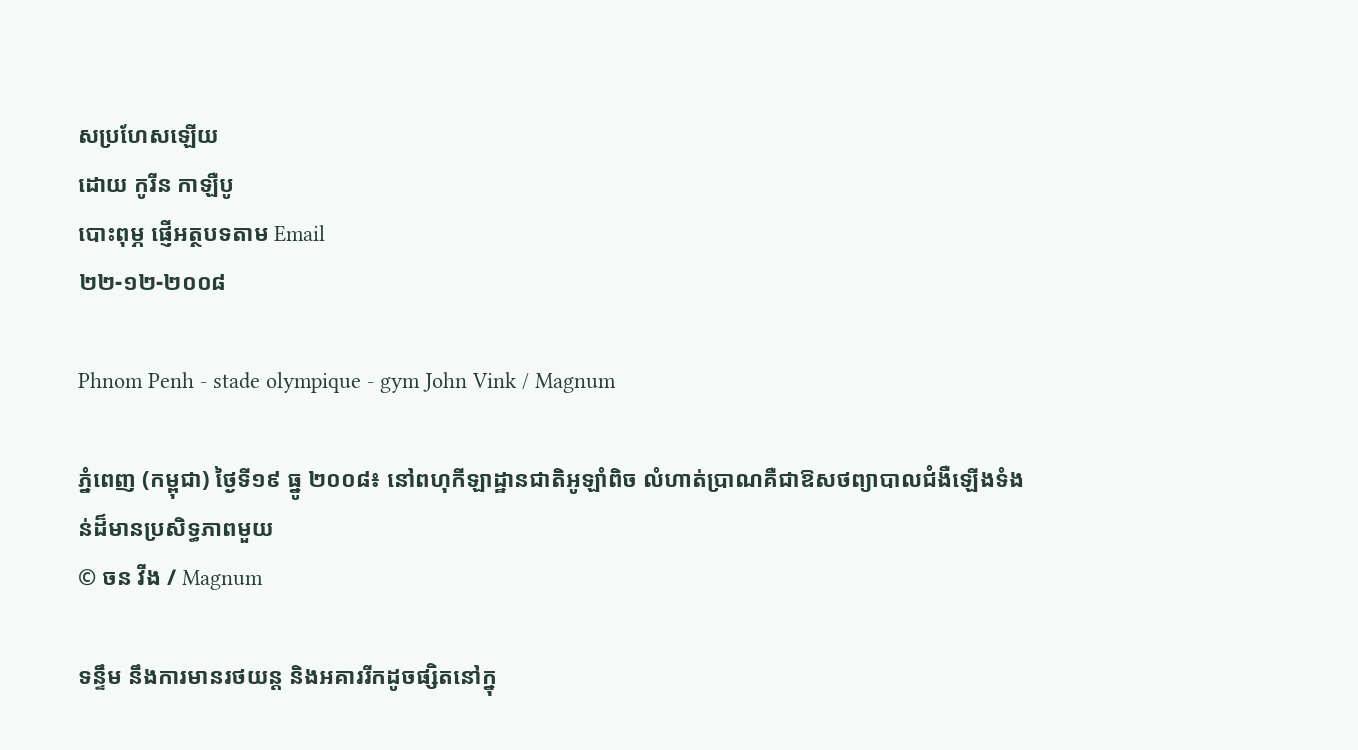សប្រហែសឡើយ
ដោយ កូរីន កាឡឺបូ
បោះពុម្ភ ផ្ញើអត្ថបទតាម Email
២២-១២-២០០៨

Phnom Penh - stade olympique - gym John Vink / Magnum

ភ្នំពេញ (កម្ពុជា) ថ្ងៃទី១៩ ធ្នូ ២០០៨៖ នៅពហុកីឡាដ្ឋានជាតិអូឡាំពិច លំហាត់ប្រាណគឺជាឱសថព្យាបាលជំងឺឡើងទំងន់ដ៏មានប្រសិទ្ធភាពមួយ
© ចន វីង / Magnum

ទន្ទឹម នឹងការមានរថយន្ត និងអគាររីកដូចផ្សិតនៅក្នុ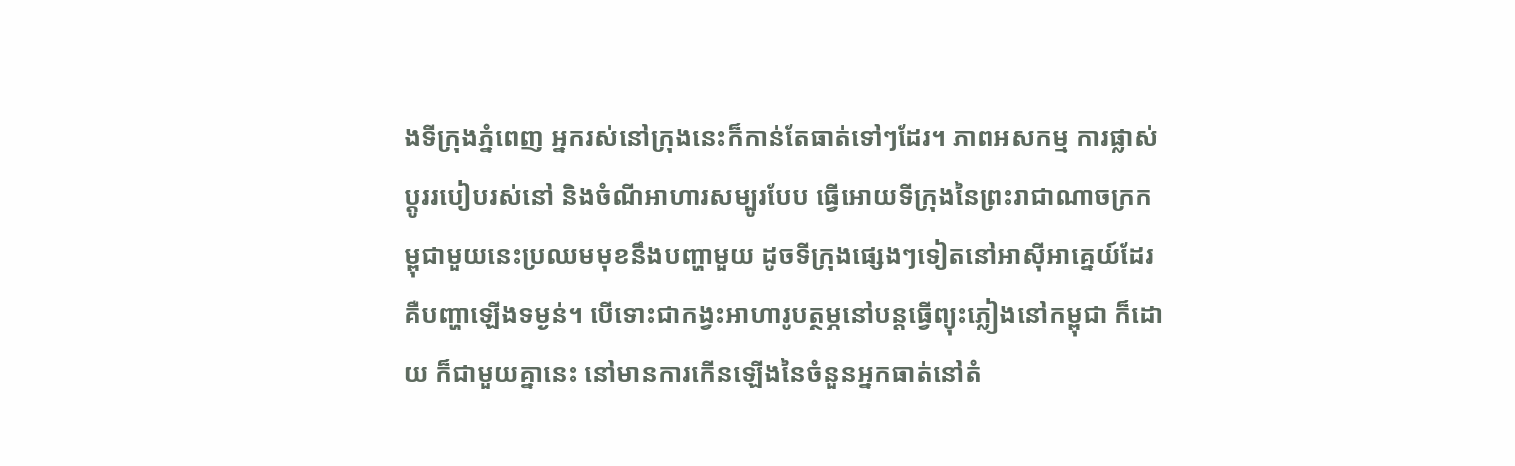ងទីក្រុងភ្នំពេញ អ្នករស់នៅក្រុងនេះក៏កាន់តែធាត់ទៅៗដែរ។ ភាពអសកម្ម ការផ្លាស់ប្តូររបៀបរស់នៅ និងចំណីអាហារសម្បូរបែប ធ្វើអោយទីក្រុងនៃព្រះរាជាណាចក្រកម្ពុជាមួយនេះប្រឈមមុខនឹងបញ្ហាមួយ ដូចទីក្រុងផ្សេងៗទៀតនៅអាស៊ីអាគ្នេយ៍ដែរ គឺបញ្ហាឡើងទម្ងន់។ បើទោះជាកង្វះអាហារូបត្ថម្ភនៅបន្តធ្វើព្យុះភ្លៀងនៅកម្ពុជា ក៏ដោយ ក៏ជាមួយគ្នានេះ នៅមានការកើនឡើងនៃចំនួនអ្នកធាត់នៅតំ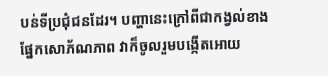បន់ទីប្រជុំជនដែរ។ បញ្ហានេះក្រៅពីជាកង្វល់ខាងផ្នែកសោភ័ណភាព វាក៏ចូលរួមបង្កើតអោយ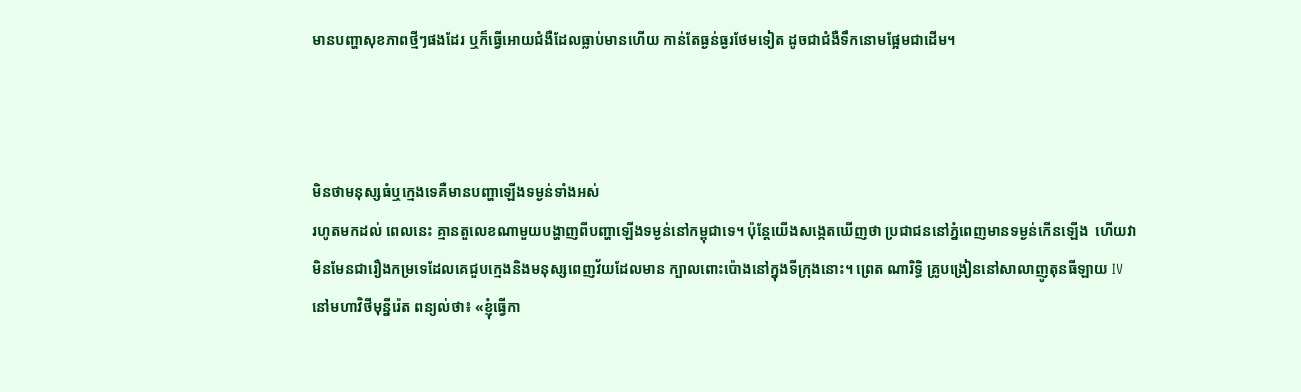មានបញ្ហាសុខភាពថ្មីៗផងដែរ ឬក៏ធ្វើអោយជំងឺដែលធ្លាប់មានហើយ កាន់តែធ្ងន់ធ្ងរថែមទៀត ដូចជាជំងឺទឹកនោមផ្អែមជាដើម។



មិនថាមនុស្សធំឬក្មេងទេគឺមានបញ្ហាឡើងទម្ងន់ទាំងអស់
រហូតមកដល់ ពេលនេះ គ្មានតួលេខណាមួយបង្ហាញពីបញ្ហាឡើងទម្ងន់នៅកម្ពុជាទេ។ ប៉ុន្តែយើងសង្កេតឃើញថា ប្រជាជននៅភ្នំពេញមានទម្ងន់កើនឡើង  ហើយវាមិនមែនជារឿងកម្រទេដែលគេជួបក្មេងនិងមនុស្សពេញវ័យដែលមាន ក្បាលពោះប៉ោងនៅក្នុងទីក្រុងនោះ។ ព្រេត ណារិទ្ធិ គ្រូបង្រៀននៅសាលាញូតុនធីឡាយ IV នៅមហាវិថីមុន្នីរ៉េត ពន្យល់ថា៖ «ខ្ញុំធ្វើកា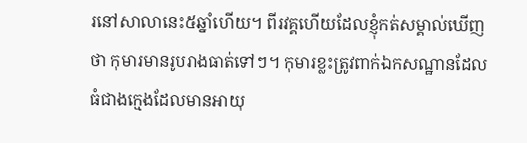រនៅសាលានេះ៥ឆ្នាំហើយ។ ពីរវគ្គហើយដែលខ្ញុំកត់សម្គាល់ឃើញថា កុមារមានរូបរាងធាត់ទៅៗ។ កុមារខ្លះត្រូវពាក់ឯកសណ្ឋានដែលធំជាងក្មេងដែលមានអាយុ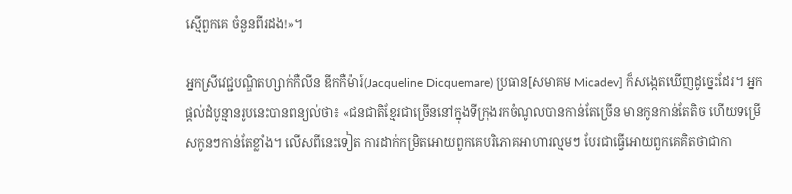ស្មើពួកគេ ចំនួនពីរដង!»។

អ្នកស្រីវេជ្ជបណ្ឌិតហ្សាក់កឺលីន ឌីកកឺម៉ារ៍(Jacqueline Dicquemare) ប្រធាន[សមាគម Micadev] ក៏សង្កេតឃើញដូច្នេះដែរ។ អ្នកផ្តល់ដំបូន្មានរូបនេះបានពន្យល់ថា៖ «ជនជាតិខ្មែរជាច្រើននៅក្នុងទីក្រុងរកចំណូលបានកាន់តែច្រើន មានកូនកាន់តែតិច ហើយទម្រើសកូនៗកាន់តែខ្លាំង។ លើសពីនេះទៀត ការដាក់កម្រិតអោយពួកគេបរិភោគអាហារល្មមៗ បែរជាធ្វើអោយពួកគេគិតថាជាកា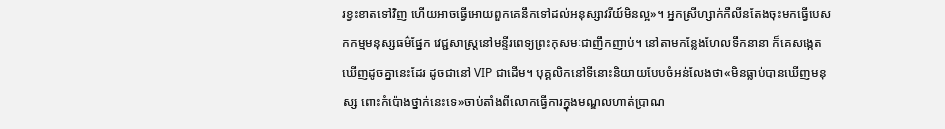រខ្វះខាតទៅវិញ ហើយអាចធ្វើអោយពួកគេនឹកទៅដល់អនុស្សាវរីយ៍មិនល្អ»។ អ្នកស្រីហ្សាក់កឺលីនតែងចុះមកធ្វើបេសកកម្មមនុស្សធម៌ផ្នែក វេជ្ជសាស្រ្តនៅមន្ទីរពេទ្យព្រះកុសមៈជាញឹកញាប់។ នៅតាមកន្លែងហែលទឹកនានា ក៏គេសង្កេតឃើញដូចគ្នានេះដែរ ដូចជានៅ VIP ជាដើម។ បុគ្គលិកនៅទីនោះនិយាយបែបចំអន់លែងថា«មិនធ្លាប់បានឃើញមនុស្ស ពោះកំប៉ោងថ្នាក់នេះទេ»ចាប់តាំងពីលោកធ្វើការក្នុងមណ្ឌលហាត់ប្រាណ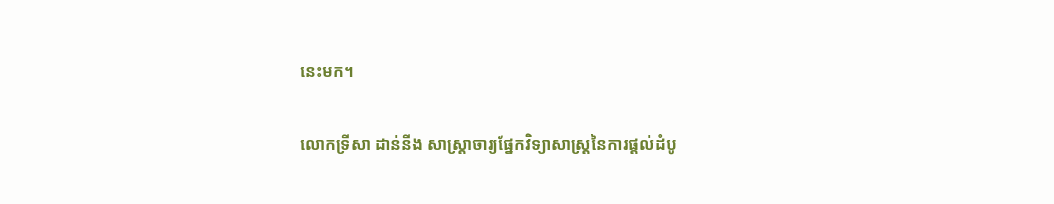នេះមក។

លោកទ្រីសា ដាន់នីង សាស្រ្តាចារ្យផ្នែកវិទ្យាសាស្រ្តនៃការផ្តល់ដំបូ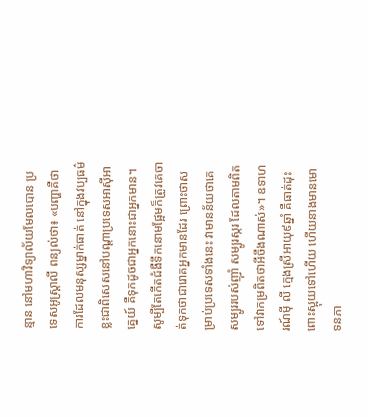ន្មាន នៅមហាវិទ្យាល័យមែលបោន ប្រទេសអូស្រ្តាលី ពន្យល់ថា៖ «បញ្ហាគឺថាការដែលមនុស្សម្នាក់ធាត់ នៅក្នុងវប្បធម៌ខ្លះជាពិសេសនៅបណ្តាប្រទេសអាស៊ីអាគ្នេយ៍ គឺទុកដូចជាអ្នកនោះជាអ្នកមាន។ សូម្បីតែកើតជំងឺទឹកនោមផ្អែមក៏ត្រូវគេចាត់ទុកថាជារោគអ្នកមានដែរ ព្រោះថាសម្រាប់ប្រទេសទាំងនេះ វាមានន័យថាគេសម្បូររបស់ញ៉ាំ សម្បូរស្ករ ដែលតាមពិតទៅវាកម្រពិតថាអីចឹងណាស់»។ ឧទាហរណ៍ម៉ី លី ក្មេងស្រីអាយុ៩ឆ្នាំ គឺធាត់ដុះពោះស្អុយទៅហើយ ហើយនាងមានមោទនភា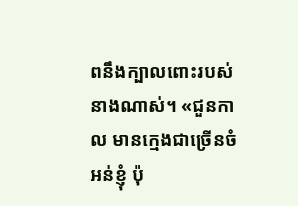ពនឹងក្បាលពោះរបស់នាងណាស់។ «ជួនកាល មានក្មេងជាច្រើនចំអន់ខ្ញុំ ប៉ុ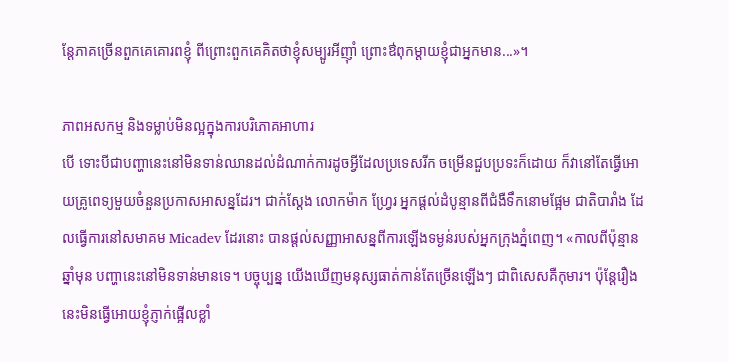ន្តែភាគច្រើនពួកគេគោរពខ្ញុំ ពីព្រោះពួកគេគិតថាខ្ញុំសម្បូរអីញ៉ាំ ព្រោះឳពុកម្តាយខ្ញុំជាអ្នកមាន...»។

ភាពអសកម្ម និងទម្លាប់មិនល្អក្នុងការបរិភោគអាហារ
បើ ទោះបីជាបញ្ហានេះនៅមិនទាន់ឈានដល់ដំណាក់ការដូចអ្វីដែលប្រទេសរីក ចម្រើនជួបប្រទះក៏ដោយ ក៏វានៅតែធ្វើអោយគ្រូពេទ្យមួយចំនួនប្រកាសអាសន្នដែរ។ ជាក់ស្តែង លោកម៉ាក ហ្វ្រែរ អ្នកផ្តល់ដំបូន្មានពីជំងឺទឹកនោមផ្អែម ជាតិបារាំង ដែលធ្វើការនៅសមាគម Micadev ដែរនោះ បានផ្តល់សញ្ញាអាសន្នពីការឡើងទម្ងន់របស់អ្នកក្រុងភ្នំពេញ។ «កាលពីប៉ុន្មានឆ្នាំមុន បញ្ហានេះនៅមិនទាន់មានទេ។ បច្ចុប្បន្ន យើងឃើញមនុស្សធាត់កាន់តែច្រើនឡើងៗ ជាពិសេសគឺកុមារ។ ប៉ុន្តែរឿងនេះមិនធ្វើអោយខ្ញុំភ្ញាក់ផ្អើលខ្លាំ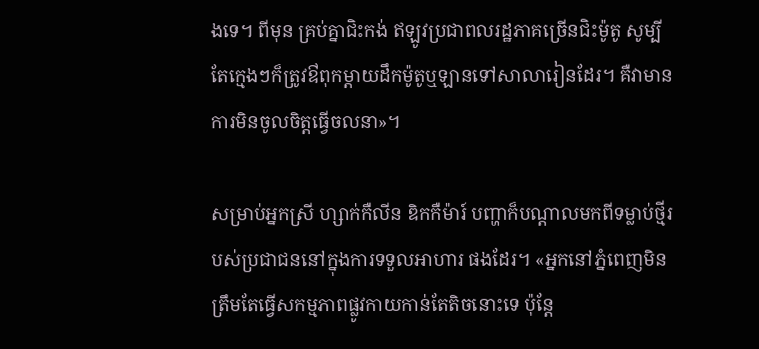ងទេ។ ពីមុន គ្រប់គ្នាជិះកង់ ឥឡូវប្រជាពលរដ្ឋភាគច្រើនជិះម៉ូតូ សូម្បីតែក្មេងៗក៏ត្រូវឳពុកម្តាយដឹកម៉ូតូឬឡានទៅសាលារៀនដែរ។ គឺវាមានការមិនចូលចិត្តធ្វើចលនា»។

សម្រាប់អ្នកស្រី ហ្សាក់កឺលីន ឌិកកឺម៉ារ៍ បញ្ហាក៏បណ្តាលមកពីទម្លាប់ថ្មីរបស់ប្រជាជននៅក្នុងការទទួលអាហារ ផងដែរ។ «អ្នកនៅភ្នំពេញមិនត្រឹមតែធ្វើសកម្មភាពផ្លូវកាយកាន់តែតិចនោះទេ ប៉ុន្តែ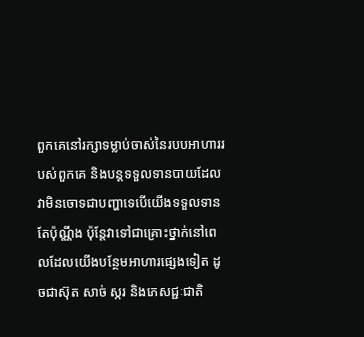ពួកគេនៅរក្សាទម្លាប់ចាស់នៃរបបអាហាររបស់ពួកគេ និងបន្តទទួលទានបាយដែលវាមិនចោទជាបញ្ហាទេបើយើងទទួលទាន តែប៉ុណ្ណឹង ប៉ុន្តែវាទៅជាគ្រោះថ្នាក់នៅពេលដែលយើងបន្ថែមអាហារផ្សេងទៀត ដូចជាស៊ុត សាច់ ស្ករ និងភេសជ្ជៈជាតិ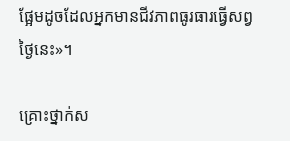ផ្អែមដូចដែលអ្នកមានជីវភាពធូរធារធ្វើសព្វថ្ងៃនេះ»។

គ្រោះថ្នាក់ស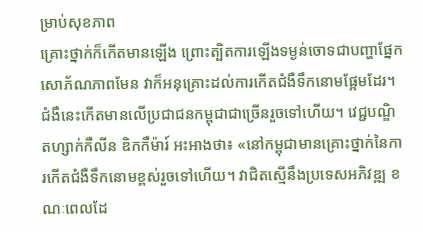ម្រាប់សុខភាព
គ្រោះថ្នាក់ក៏កើតមានឡើង ព្រោះត្បិតការឡើងទម្ងន់ចោទជាបញ្ហាផ្នែកសោភ័ណភាពមែន វាក៏អនុគ្រោះដល់ការកើតជំងឺទឹកនោមផ្អែមដែរ។ ជំងឺនេះកើតមានលើប្រជាជនកម្ពុជាជាច្រើនរួចទៅហើយ។ វេជ្ជបណ្ឌិតហ្សាក់កឺលីន ឌិកកឺម៉ារ៍ អះអាងថា៖ «នៅកម្ពុជាមានគ្រោះថ្នាក់នៃការកើតជំងឺទឹកនោមខ្ពស់រួចទៅហើយ។ វាជិតស្មើនឹងប្រទេសអភិវឌ្ឍ ខណៈពេលដែ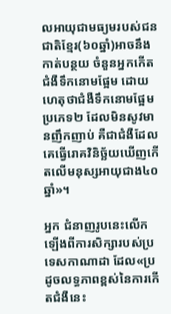លអាយុជាមធ្យមរបស់ជនជាតិខ្មែរ(៦០ឆ្នាំ)អាចនឹងកាត់បន្ថយ ចំនួនអ្នកកើតជំងឺទឹកនោមផ្អែម ដោយហេតុថាជំងឺទឹកនោមផ្អែមប្រភេទ២ ដែលមិនសូវមានញឹកញាប់ គឺជាជំងឺដែលគេធ្វើរោគវិនិច្ឆ័យឃើញកើតលើមនុស្សអាយុជាង៤០ឆ្នាំ»។

អ្នក ជំនាញរូបនេះលើកឡើងពីការសិក្សារបស់ប្រទេសកាណាដា ដែល«ប្រដូចលទ្ធភាពខ្ពស់នៃការកើតជំងឺនេះ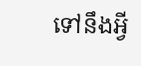ទៅនឹងអ្វី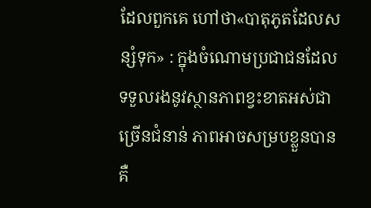ដែលពួកគេ ហៅថា«បាតុភូតដែលសន្សំទុក» : ក្នុងចំណោមប្រជាជនដែលទទួលរងនូវស្ថានភាពខ្វះខាតអស់ជាច្រើនជំនាន់ ភាពអាចសម្របខ្លួនបានគឺ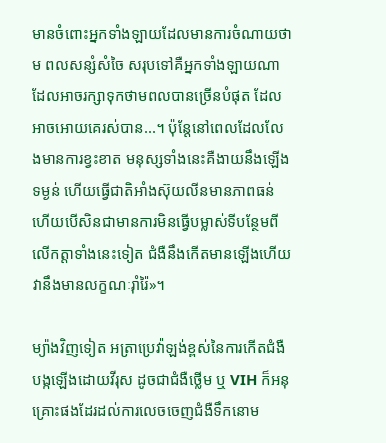មានចំពោះអ្នកទាំងឡាយដែលមានការចំណាយថាម ពលសន្សំសំចៃ សរុបទៅគឺអ្នកទាំងឡាយណាដែលអាចរក្សាទុកថាមពលបានច្រើនបំផុត ដែលអាចអោយគេរស់បាន...។ ប៉ុន្តែនៅពេលដែលលែងមានការខ្វះខាត មនុស្សទាំងនេះគឺងាយនឹងឡើងទម្ងន់ ហើយធ្វើជាតិអាំងស៊ុយលីនមានភាពធន់ ហើយបើសិនជាមានការមិនធ្វើបម្លាស់ទីបន្ថែមពីលើកត្តាទាំងនេះទៀត ជំងឺនឹងកើតមានឡើងហើយវានឹងមានលក្ខណៈរ៉ាំរ៉ៃ»។

ម្យ៉ាងវិញទៀត អត្រាប្រេវ៉ាឡង់ខ្ពស់នៃការកើតជំងឺបង្កឡើងដោយវីរុស ដូចជាជំងឺថ្លើម ឬ VIH ក៏អនុគ្រោះផងដែរដល់ការលេចចេញជំងឺទឹកនោម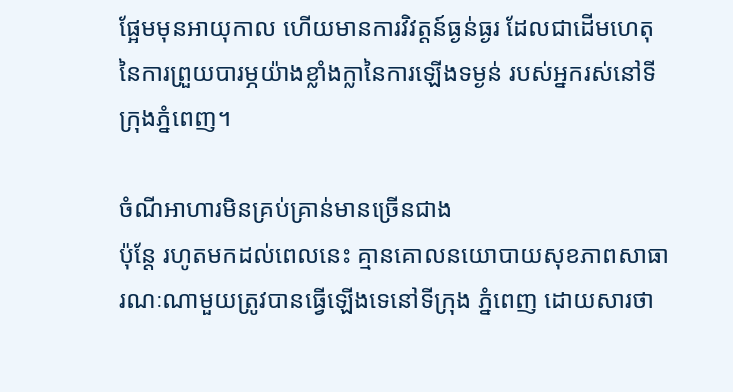ផ្អែមមុនអាយុកាល ហើយមានការវិវត្តន៍ធ្ងន់ធ្ងរ ដែលជាដើមហេតុនៃការព្រួយបារម្ភយ៉ាងខ្លាំងក្លានៃការឡើងទម្ងន់ របស់អ្នករស់នៅទីក្រុងភ្នំពេញ។

ចំណីអាហារមិនគ្រប់គ្រាន់មានច្រើនជាង
ប៉ុន្តែ រហូតមកដល់ពេលនេះ គ្មានគោលនយោបាយសុខភាពសាធារណៈណាមួយត្រូវបានធ្វើឡើងទេនៅទីក្រុង ភ្នំពេញ ដោយសារថា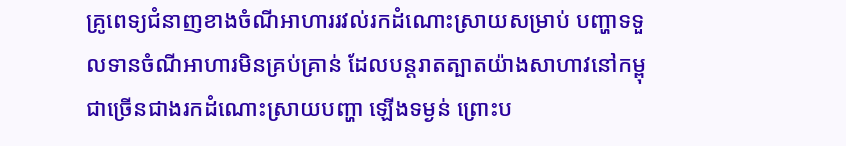គ្រូពេទ្យជំនាញខាងចំណីអាហាររវល់រកដំណោះស្រាយសម្រាប់ បញ្ហាទទួលទានចំណីអាហារមិនគ្រប់គ្រាន់ ដែលបន្តរាតត្បាតយ៉ាងសាហាវនៅកម្ពុជាច្រើនជាងរកដំណោះស្រាយបញ្ហា ឡើងទម្ងន់ ព្រោះប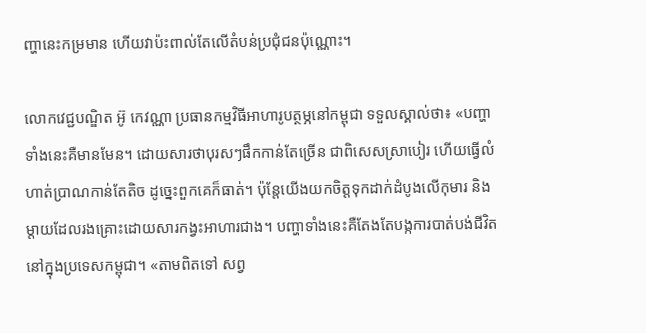ញ្ហានេះកម្រមាន ហើយវាប៉ះពាល់តែលើតំបន់ប្រជុំជនប៉ុណ្ណោះ។

លោកវេជ្ជបណ្ឌិត អ៊ូ កេវណ្ណា ប្រធានកម្មវិធីអាហារូបត្ថម្ភនៅកម្ពុជា ទទួលស្គាល់ថា៖ «បញ្ហាទាំងនេះគឺមានមែន។ ដោយសារថាបុរសៗផឹកកាន់តែច្រើន ជាពិសេសស្រាបៀរ ហើយធ្វើលំហាត់ប្រាណកាន់តែតិច ដូច្នេះពួកគេក៏ធាត់។ ប៉ុន្តែយើងយកចិត្តទុកដាក់ដំបូងលើកុមារ និងម្តាយដែលរងគ្រោះដោយសារកង្វះអាហារជាង។ បញ្ហាទាំងនេះគឺតែងតែបង្កការបាត់បង់ជីវិតនៅក្នុងប្រទេសកម្ពុជា។ «តាមពិតទៅ សព្វ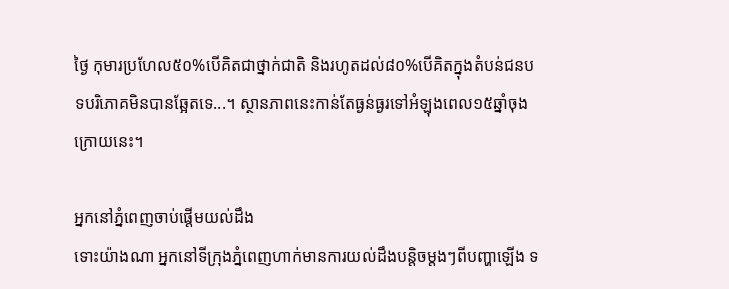ថ្ងៃ កុមារប្រហែល៥០%បើគិតជាថ្នាក់ជាតិ និងរហូតដល់៨០%បើគិតក្នុងតំបន់ជនបទបរិភោគមិនបានឆ្អែតទេ...។ ស្ថានភាពនេះកាន់តែធ្ងន់ធ្ងរទៅអំឡុងពេល១៥ឆ្នាំចុងក្រោយនេះ។

អ្នកនៅភ្នំពេញចាប់ផ្តើមយល់ដឹង
ទោះយ៉ាងណា អ្នកនៅទីក្រុងភ្នំពេញហាក់មានការយល់ដឹងបន្តិចម្តងៗពីបញ្ហាឡើង ទ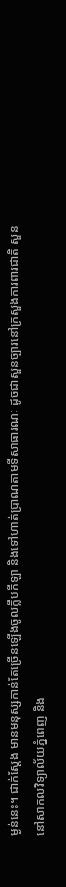ម្ងន់នេះ។ ជាក់ស្តែង មានមនុស្សកាន់តែច្រើនឡើងចូលក្លឹបកីឡា និងទៅហាត់ប្រាណតាមទីសាធារណៈ ដូចជាសួនច្បារនៅក្រសួងការពារជាតិ សួននៅសាកលវិទ្យាល័យភ្នំពេញ និង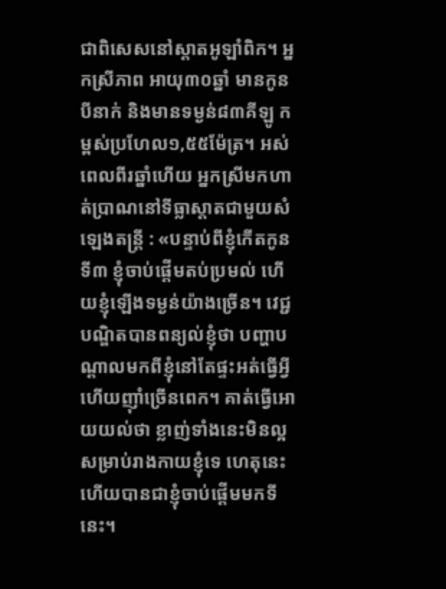ជាពិសេសនៅស្តាតអូឡាំពិក។ អ្នកស្រីភាព អាយុ៣០ឆ្នាំ មានកូនបីនាក់ និងមានទម្ងន់៨៣គីឡូ កម្ពស់ប្រហែល១,៥៥ម៉ែត្រ។ អស់ពេលពីរឆ្នាំហើយ អ្នកស្រីមកហាត់ប្រាណនៅទីធ្លាស្តាតជាមួយសំឡេងតន្រ្តី : «បន្ទាប់ពីខ្ញុំកើតកូនទី៣ ខ្ញុំចាប់ផ្តើមតប់ប្រមល់ ហើយខ្ញុំឡើងទម្ងន់យ៉ាងច្រើន។ វេជ្ជបណ្ឌិតបានពន្យល់ខ្ញុំថា បញ្ហាបណ្តាលមកពីខ្ញុំនៅតែផ្ទះអត់ធ្វើអ្វី ហើយញ៉ាំច្រើនពេក។ គាត់ធ្វើអោយយល់ថា ខ្លាញ់ទាំងនេះមិនល្អសម្រាប់រាងកាយខ្ញុំទេ ហេតុនេះហើយបានជាខ្ញុំចាប់ផ្តើមមកទីនេះ។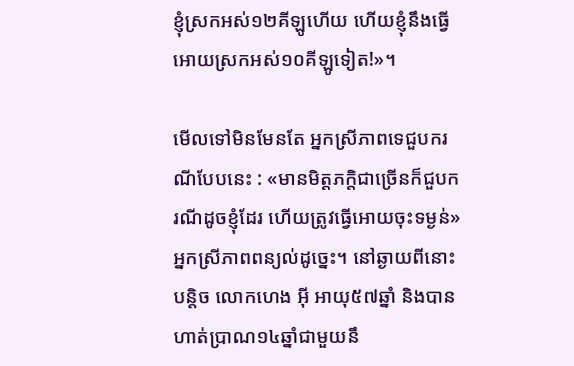ខ្ញុំស្រកអស់១២គីឡូហើយ ហើយខ្ញុំនឹងធ្វើអោយស្រកអស់១០គីឡូទៀត!»។

មើលទៅមិនមែនតែ អ្នកស្រីភាពទេជួបករណីបែបនេះ : «មានមិត្តភក្តិជាច្រើនក៏ជួបករណីដូចខ្ញុំដែរ ហើយត្រូវធ្វើអោយចុះទម្ងន់» អ្នកស្រីភាពពន្យល់ដូច្នេះ។ នៅឆ្ងាយពីនោះបន្តិច លោកហេង អ៊ី អាយុ៥៧ឆ្នាំ និងបានហាត់ប្រាណ១៤ឆ្នាំជាមួយនឹ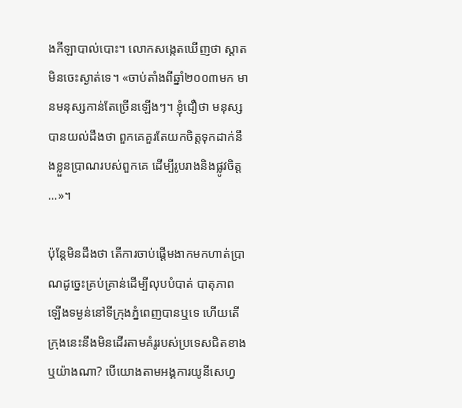ងកីឡាបាល់បោះ។ លោកសង្កេតឃើញថា ស្តាតមិនចេះស្ងាត់ទេ។ «ចាប់តាំងពីឆ្នាំ២០០៣មក មានមនុស្សកាន់តែច្រើនឡើងៗ។ ខ្ញុំជឿថា មនុស្សបានយល់ដឹងថា ពួកគេគួរតែយកចិត្តទុកដាក់នឹងខ្លួនប្រាណរបស់ពួកគេ ដើម្បីរូបរាងនិងផ្លូវចិត្ត...»។

ប៉ុន្តែមិនដឹងថា តើការចាប់ផ្តើមងាកមកហាត់ប្រាណដូច្នេះគ្រប់គ្រាន់ដើម្បីលុបបំបាត់ បាតុភាពឡើងទម្ងន់នៅទីក្រុងភ្នំពេញបានឬទេ ហើយតើក្រុងនេះនឹងមិនដើរតាមគំរូរបស់ប្រទេសជិតខាងឬយ៉ាងណា? បើយោងតាមអង្គការយូនីសេហ្វ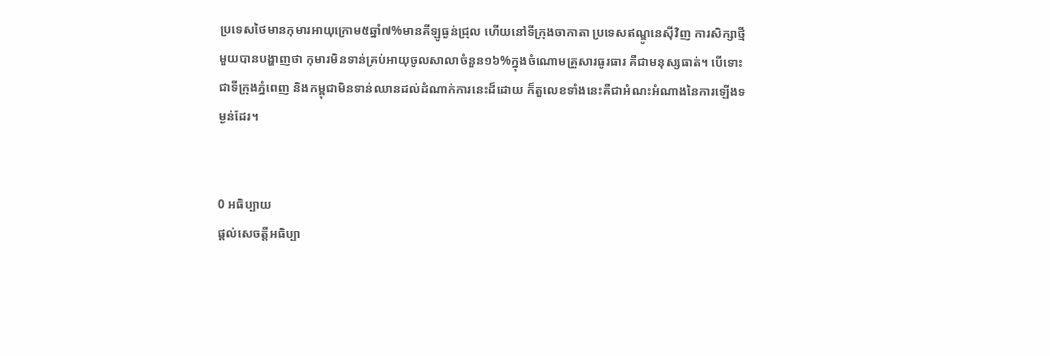ប្រទេសថៃមានកុមារអាយុក្រោម៥ឆ្នាំ៧%មានគីឡូធ្ងន់ជ្រុល ហើយនៅទីក្រុងចាកាតា ប្រទេសឥណ្ឌូនេស៊ីវិញ ការសិក្សាថ្មីមួយបានបង្ហាញថា កុមារមិនទាន់គ្រប់អាយុចូលសាលាចំនួន១៦%ក្នុងចំណោមគ្រួសារធូរធារ គឺជាមនុស្សធាត់។ បើទោះជាទីក្រុងភ្នំពេញ និងកម្ពុជាមិនទាន់ឈានដល់ដំណាក់ការនេះដ៏ដោយ ក៏តួលេខទាំងនេះគឺជាអំណះអំណាងនៃការឡើងទម្ងន់ដែរ។


0 អធិប្បាយ
ផ្តល់សេចត្តីអធិប្បា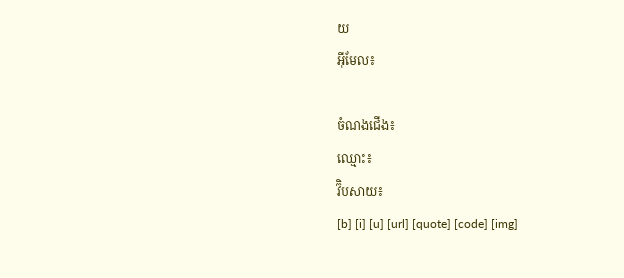យ
អ៊ីមែល៖

ចំណងជើង៖
ឈ្មោះ៖
វ៊ិបសាយ៖
[b] [i] [u] [url] [quote] [code] [img]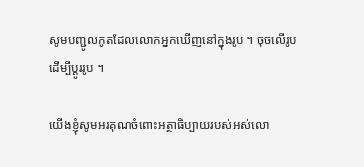សូមបញ្ជូលកូតដែលលោកអ្នកឃើញនៅក្នុងរូប ។ ចុចលើរូបដើម្បីប្តូររូប ។

យើងខ្ញុំសូមអរគុណចំពោះអត្ថាធិប្បាយរបស់អស់លោ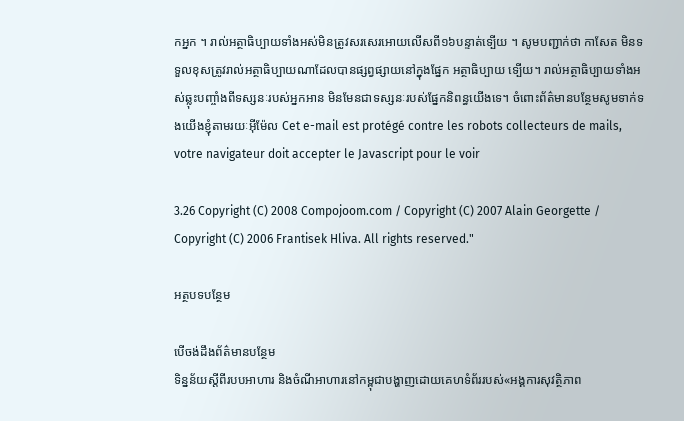កអ្នក ។ រាល់អត្ថាធិប្បាយទាំងអស់មិនត្រូវសរសេរអោយលើសពី១៦បន្ទាត់ទ្បើយ ។ សូមបញ្ជាក់ថា កាសែត មិនទទួលខុសត្រូវរាល់អត្ថាធិប្បាយណាដែលបានផ្សព្វផ្សាយនៅក្នុងផ្នែក អត្ថាធិប្បាយ ទ្បើយ។ រាល់អត្ថាធិប្បាយទាំងអស់ឆ្លុះបញ្ចាំងពីទស្សនៈរបស់អ្នកអាន មិនមែនជាទស្សនៈរបស់ផ្នែកនិពន្ធយើងទេ។ ចំពោះព័ត៌មានបន្ថែមសូមទាក់ទងយើងខ្ញុំតាមរយៈអ៊ីម៉ែល Cet e-mail est protégé contre les robots collecteurs de mails, votre navigateur doit accepter le Javascript pour le voir

3.26 Copyright (C) 2008 Compojoom.com / Copyright (C) 2007 Alain Georgette / Copyright (C) 2006 Frantisek Hliva. All rights reserved."

អត្ថបទបន្ថែម

បើចង់ដឹងព័ត៌មានបន្ថែម
ទិន្នន័យស្តីពីរបបអាហារ និងចំណីអាហារនៅកម្ពុជាបង្ហាញដោយគេហទំព័ររបស់«អង្គការសុវត្ថិភាព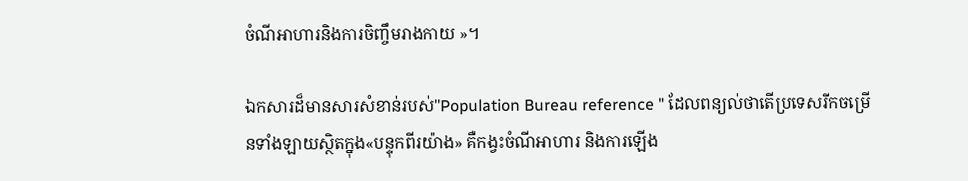ចំណីអាហារនិងការចិញ្ចឹមរាងកាយ »។

ឯកសារដ៏មានសារសំខាន់របស់"Population Bureau reference " ដែលពន្យល់ថាតើប្រទេសរីកចម្រើនទាំងឡាយស្ថិតក្នុង«បន្ទុកពីរយ៉ាង» គឺកង្វះចំណីអាហារ និងការឡើង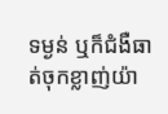ទម្ងន់ ឬក៏ជំងឺធាត់ចុកខ្លាញ់យ៉ា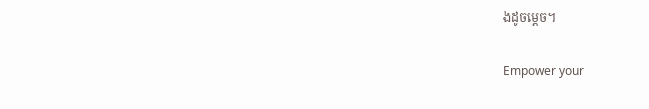ងដូចម្តេច។

Empower your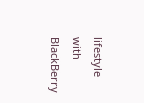lifestyle with BlackBerry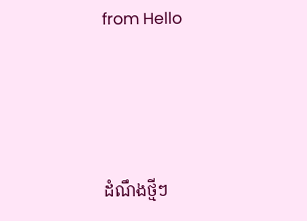from Hello




ដំណឹងថ្មីៗ